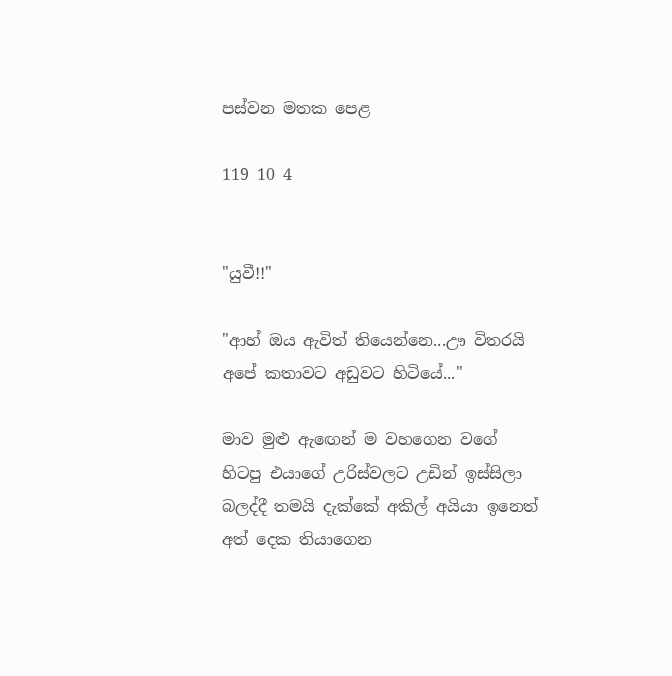පස්වන මතක පෙළ

119 10 4


"යුවී!!"

"ආහ් ඔය ඇවිත් තියෙන්නෙ...ඌ විතරයි අපේ කතාවට අඩුවට හිටියේ..."

මාව මුළු ඇඟෙන් ම වහගෙන වගේ හිටපු එයාගේ උරිස්වලට උඩින් ඉස්සිලා බලද්දී තමයි දැක්කේ අකිල් අයියා ඉනෙත් අත් දෙක තියාගෙන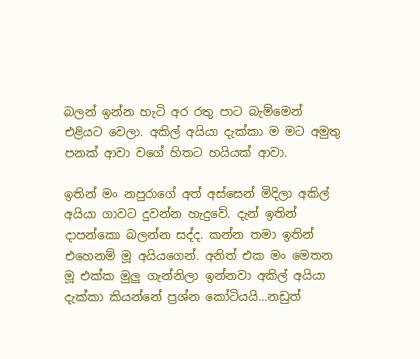බලන් ඉන්න හැටි අර රතු පාට බැම්මෙන් එළියට වෙලා. අකිල් අයියා දැක්කා ම මට අමුතු පනක් ආවා වගේ හිතට හයියක් ආවා.

ඉතින් මං නපුරාගේ අත් අස්සෙන් මිදිලා අකිල් අයියා ගාවට දුවන්න හැදුවේ. දැන් ඉතින් දාපන්කො බලන්න සද්ද. කන්න තමා ඉතින් එහෙනම් මූ අයියගෙන්. අනිත් එක මං මෙතන මූ එක්ක මුලු ගැන්නිලා ඉන්නවා අකිල් අයියා දැක්කා කියන්නේ ප්‍රශ්න කෝටියයි...නඩුත්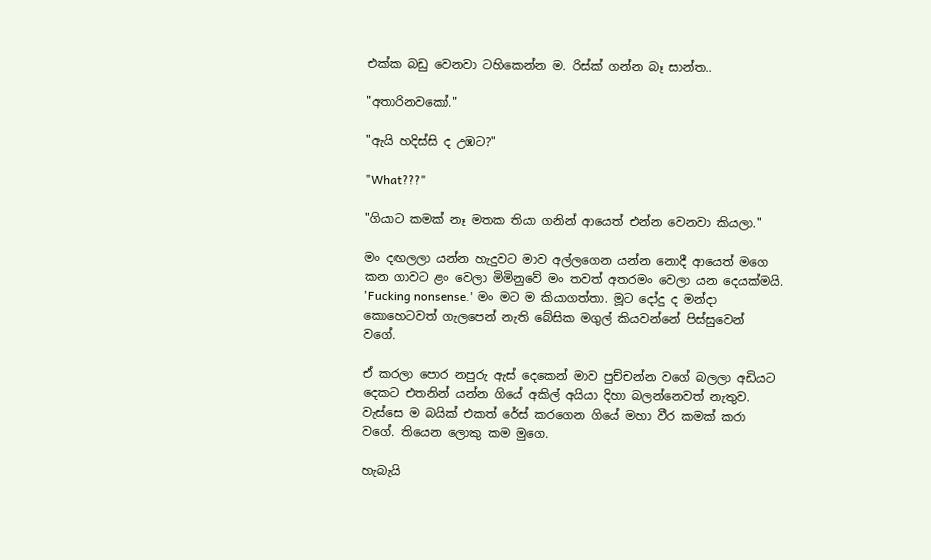එක්ක බඩු වෙනවා ටහිකෙන්න ම. රිස්ක් ගන්න බෑ සාන්ත..

"අතාරිනවකෝ."

"ඇයි හදිස්සි ද උඹට?"

"What???"

"ගියාට කමක් නෑ මතක තියා ගනින් ආයෙත් එන්න වෙනවා කියලා."

මං දඟලලා යන්න හැදුවට මාව අල්ලගෙන යන්න නොදී ආයෙත් මගෙ කන ගාවට ළං වෙලා මිමිනුවේ මං තවත් අතරමං වෙලා යන දෙයක්මයි. 'Fucking nonsense.' මං මට ම කියාගත්තා. මූට දෝදු ද මන්දා කොහෙටවත් ගැලපෙන් නැති බේසික මගුල් කියවන්නේ පිස්සුවෙන් වගේ.

ඒ කරලා පොර නපුරු ඇස් දෙකෙන් මාව පුච්චන්න වගේ බලලා අඩියට දෙකට එතනින් යන්න ගියේ අකිල් අයියා දිහා බලන්නෙවත් නැතුව. වැස්සෙ ම බයික් එකත් රේස් කරගෙන ගියේ මහා වීර කමක් කරා වගේ. තියෙන ලොකු කම මුගෙ.

හැබැයි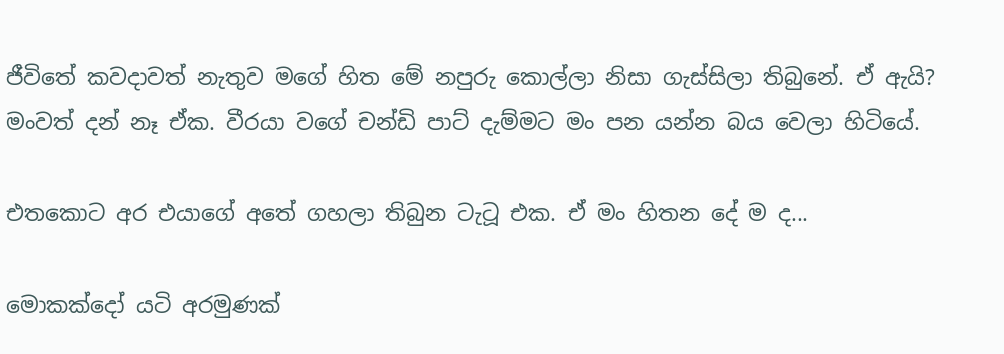ජීවිතේ කවදාවත් නැතුව මගේ හිත මේ නපුරු කොල්ලා නිසා ගැස්සිලා තිබුනේ. ඒ ඇයි? මංවත් දන් නෑ ඒක. වීරයා වගේ චන්ඩි පාට් දැම්මට මං පන යන්න බය වෙලා හිටියේ.

එතකොට අර එයාගේ අතේ ගහලා තිබුන ටැටූ එක. ඒ මං හිතන දේ ම ද...

මොකක්දෝ යටි අරමුණක්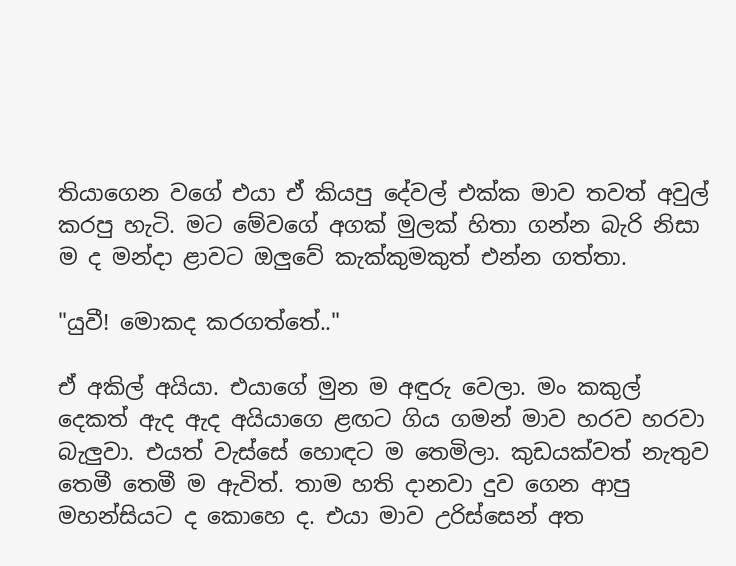තියාගෙන වගේ එයා ඒ කියපු දේවල් එක්ක මාව තවත් අවුල් කරපු හැටි. මට මේවගේ අගක් මුලක් හිතා ගන්න බැරි නිසා ම ද මන්දා ළාවට ඔලුවේ කැක්කුමකුත් එන්න ගත්තා.

"යුවී! මොකද කරගත්තේ.."

ඒ අකිල් අයියා. එයාගේ මුන ම අඳුරු වෙලා. මං කකුල් දෙකත් ඇද ඇද අයියාගෙ ළඟට ගිය ගමන් මාව හරව හරවා බැලුවා. එයත් වැස්සේ හොඳට ම තෙමිලා. කුඩයක්වත් නැතුව තෙමී තෙමී ම ඇවිත්. තාම හති දානවා දුව ගෙන ආපු මහන්සියට ද කොහෙ ද. එයා මාව උරිස්සෙන් අත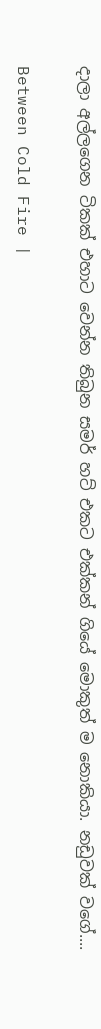දාලා අල්ලගෙන ටිකක් එහාට වෙන්න තිබුන සමර් හට් එකට එක්කන් ගියේ මොකුත් ම නොකියා. නඩුවක් වගේ....

Between Cold Fire |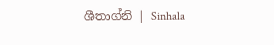ශීතාග්නි | Sinhala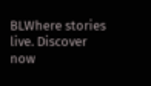BLWhere stories live. Discover now